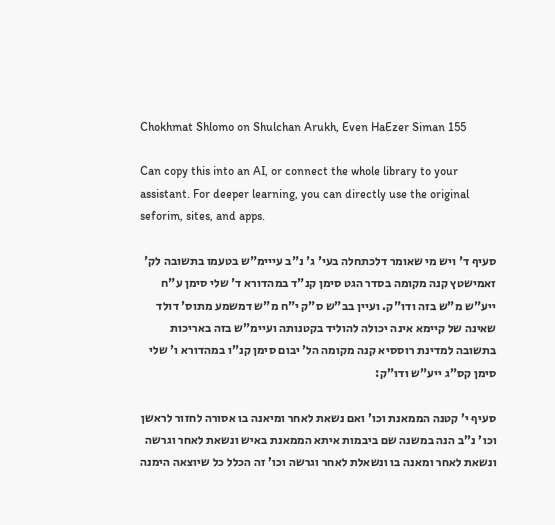Chokhmat Shlomo on Shulchan Arukh, Even HaEzer Siman 155

Can copy this into an AI, or connect the whole library to your assistant. For deeper learning, you can directly use the original seforim, sites, and apps.

סעיף ד' ויש מי שאומר דלכתחלה בעי' ג' נ"ב עייימ"ש בטעמו בתשובה לק' זאמישטץ קנה מקומה בסדר הגט סימן קנ"ד במהדורא ד' שלי סימן ע"ח ייע"ש מ"ש בזה ודו"ק. ועיין בב"ש ס"ק י"ח מ"ש דמשמע מתוס' דולד שאינה של קיימא אינה יכולה להוליד בקטנותה ועיימ"ש בזה באריכות בתשובה למדינת רוססיא קנה מקומה הל' יבום סימן קנ"ו במהדורא ו' שלי סימן קס"ג ייע"ש ודו"ק:

סעיף י' קטנה הממאנת וכו' ואם נשאת לאחר ומיאנה בו אסורה לחזור לראשן וכו' נ"ב הנה במשנה שם ביבמות איתא הממאנת באיש ונשאת לאחר וגרשה ונשאת לאחר ומאנה בו ונשאלת לאחר וגרשה וכו' זה הכלל כל שיוצאה הימנה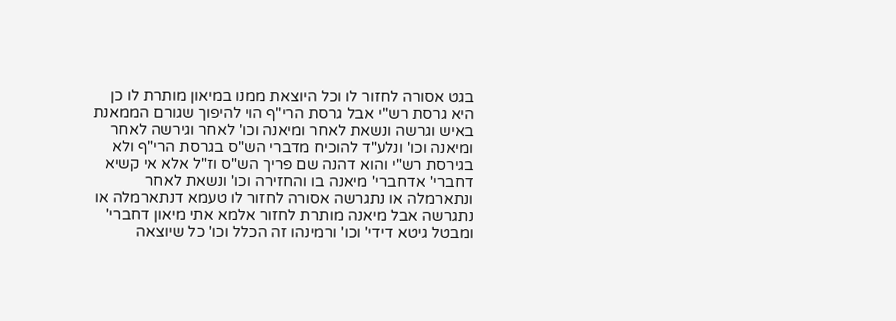בגט אסורה לחזור לו וכל היוצאת ממנו במיאון מותרת לו כן היא גרסת רש"י אבל גרסת הרי"ף הוי להיפוך שגורם הממאנת באיש וגרשה ונשאת לאחר ומיאנה וכו' לאחר וגירשה לאחר ומיאנה וכו' ונלע"ד להוכיח מדברי הש"ס בגרסת הרי"ף ולא בגירסת רש"י והוא דהנה שם פריך הש"ס וז"ל אלא אי קשיא דחברי' אדחברי' מיאנה בו והחזירה וכו' ונשאת לאחר ונתארמלה או נתגרשה אסורה לחזור לו טעמא דנתארמלה או נתגרשה אבל מיאנה מותרת לחזור אלמא אתי מיאון דחברי' ומבטל גיטא דידי' וכו' ורמינהו זה הכלל וכו' כל שיוצאה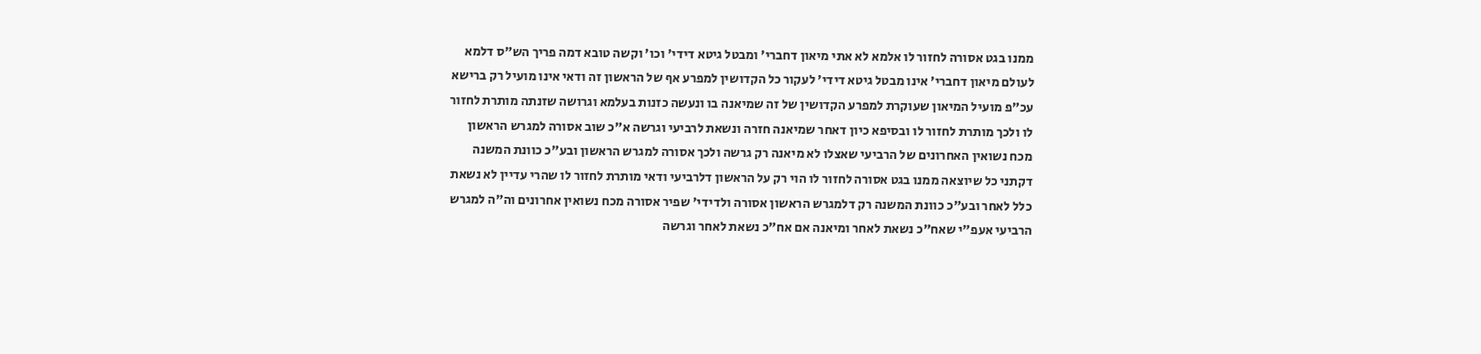ממנו בגט אסורה לחזור לו אלמא לא אתי מיאון דחברי' ומבטל גיטא דידי' וכו' וקשה טובא דמה פריך הש"ס דלמא לעולם מיאון דחברי' אינו מבטל גיטא דידי' לעקור כל הקדושין למפרע אף של הראשון זה ודאי אינו מועיל רק ברישא עכ"פ מועיל המיאון שעוקרת למפרע הקדושין של זה שמיאנה בו ונעשה כזנות בעלמא וגרושה שזנתה מותרת לחזור לו ולכך מותרת לחזור לו ובסיפא כיון דאחר שמיאנה חזרה ונשאת לרביעי וגרשה א"כ שוב אסורה למגרש הראשון מכח נשואין האחרונים של הרביעי שאצלו לא מיאנה רק גרשה ולכך אסורה למגרש הראשון ובע"כ כוונת המשנה דקתני כל שיוצאה ממנו בגט אסורה לחזור לו הוי רק על הראשון דלרביעי ודאי מותרת לחזור לו שהרי עדיין לא נשאת כלל לאחר ובע"כ כוונת המשנה רק דלמגרש הראשון אסורה ולדידי' שפיר אסורה מכח נשואין אחרונים וה"ה למגרש הרביעי אעפ"י שאח"כ נשאת לאחר ומיאנה אם אח"כ נשאת לאחר וגרשה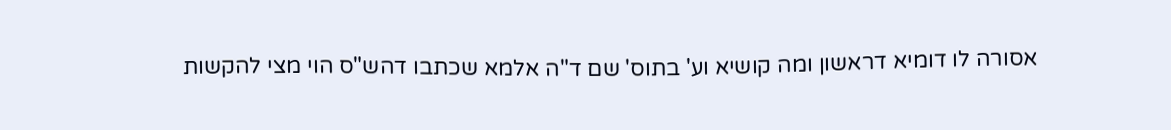אסורה לו דומיא דראשון ומה קושיא וע' בתוס' שם ד"ה אלמא שכתבו דהש"ס הוי מצי להקשות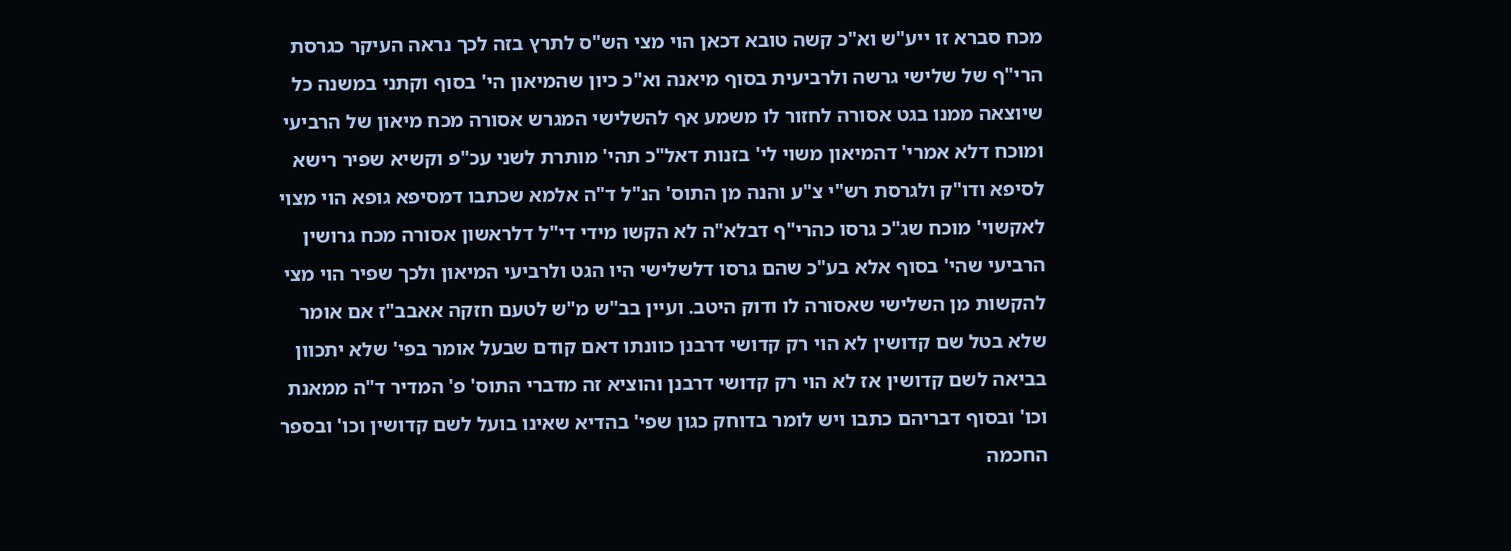מכח סברא זו ייע"ש וא"כ קשה טובא דכאן הוי מצי הש"ס לתרץ בזה לכך נראה העיקר כגרסת הרי"ף של שלישי גרשה ולרביעית בסוף מיאנה וא"כ כיון שהמיאון הי' בסוף וקתני במשנה כל שיוצאה ממנו בגט אסורה לחזור לו משמע אף להשלישי המגרש אסורה מכח מיאון של הרביעי ומוכח דלא אמרי' דהמיאון משוי לי' בזנות דאל"כ תהי' מותרת לשני עכ"פ וקשיא שפיר רישא לסיפא ודו"ק ולגרסת רש"י צ"ע והנה מן התוס' הנ"ל ד"ה אלמא שכתבו דמסיפא גופא הוי מצוי לאקשוי' מוכח שג"כ גרסו כהרי"ף דבלא"ה לא הקשו מידי די"ל דלראשון אסורה מכח גרושין הרביעי שהי' בסוף אלא בע"כ שהם גרסו דלשלישי היו הגט ולרביעי המיאון ולכך שפיר הוי מצי להקשות מן השלישי שאסורה לו ודוק היטב. ועיין בב"ש מ"ש לטעם חזקה אאבב"ז אם אומר שלא בטל שם קדושין לא הוי רק קדושי דרבנן כוונתו דאם קודם שבעל אומר בפי' שלא יתכוון בביאה לשם קדושין אז לא הוי רק קדושי דרבנן והוציא זה מדברי התוס' פ' המדיר ד"ה ממאנת וכו' ובסוף דבריהם כתבו ויש לומר בדוחק כגון שפי' בהדיא שאינו בועל לשם קדושין וכו' ובספר החכמה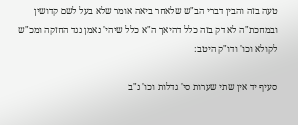טעה בזה והבין דברי הב"ש שלאחר ביאה אומר שלא בעל לשם קדושין ובמחכת"ה לא דק בזה כלל דהיאך ה"א כלל שיהי' נאמן נגד החזקה ומכ"ש לקולא וכו' ודו"ק היטב:

סעיף יד אין שתי שערות סי' גדלות וכו' נ"ב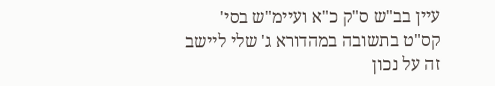עיין בב"ש ס"ק כ"א ועיימ"ש בסי' קס"ט בתשובה במהדורא ג' שלי ליישב זה על נכון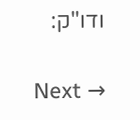ודו"ק:

Next →